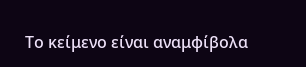Το κείμενο είναι αναμφίβολα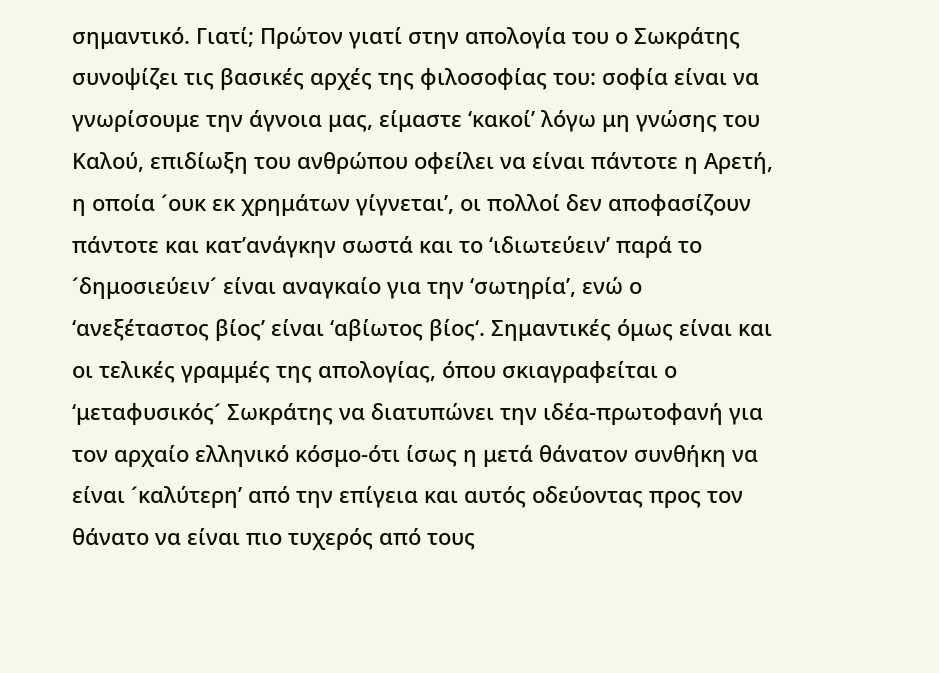σημαντικό. Γιατί; Πρώτον γιατί στην απολογία του ο Σωκράτης συνοψίζει τις βασικές αρχές της φιλοσοφίας του: σοφία είναι να γνωρίσουμε την άγνοια μας, είμαστε ‘κακοί’ λόγω μη γνώσης του Καλού, επιδίωξη του ανθρώπου οφείλει να είναι πάντοτε η Αρετή, η οποία ´ουκ εκ χρημάτων γίγνεται’, οι πολλοί δεν αποφασίζουν πάντοτε και κατ’ανάγκην σωστά και το ‘ιδιωτεύειν’ παρά το ´δημοσιεύειν´ είναι αναγκαίο για την ‘σωτηρία’, ενώ ο ‘ανεξέταστος βίος’ είναι ‘αβίωτος βίος‘. Σημαντικές όμως είναι και οι τελικές γραμμές της απολογίας, όπου σκιαγραφείται ο ‘μεταφυσικός´ Σωκράτης να διατυπώνει την ιδέα-πρωτοφανή για τον αρχαίο ελληνικό κόσμο-ότι ίσως η μετά θάνατον συνθήκη να είναι ´καλύτερη’ από την επίγεια και αυτός οδεύοντας προς τον θάνατο να είναι πιο τυχερός από τους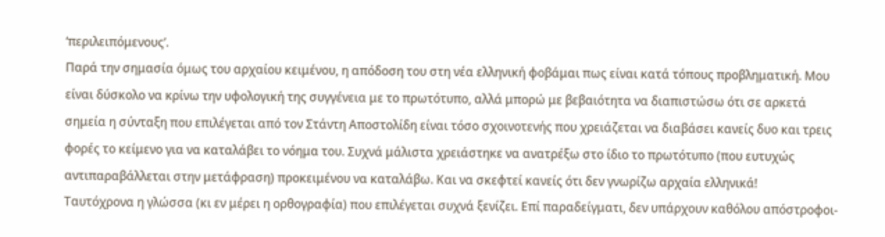‘περιλειπόμενους’.
Παρά την σημασία όμως του αρχαίου κειμένου, η απόδοση του στη νέα ελληνική φοβάμαι πως είναι κατά τόπους προβληματική. Μου είναι δύσκολο να κρίνω την υφολογική της συγγένεια με το πρωτότυπο, αλλά μπορώ με βεβαιότητα να διαπιστώσω ότι σε αρκετά σημεία η σύνταξη που επιλέγεται από τον Στάντη Αποστολίδη είναι τόσο σχοινοτενής που χρειάζεται να διαβάσει κανείς δυο και τρεις φορές το κείμενο για να καταλάβει το νόημα του. Συχνά μάλιστα χρειάστηκε να ανατρέξω στο ίδιο το πρωτότυπο (που ευτυχώς αντιπαραβάλλεται στην μετάφραση) προκειμένου να καταλάβω. Και να σκεφτεί κανείς ότι δεν γνωρίζω αρχαία ελληνικά!
Ταυτόχρονα η γλώσσα (κι εν μέρει η ορθογραφία) που επιλέγεται συχνά ξενίζει. Επί παραδείγματι, δεν υπάρχουν καθόλου απόστροφοι-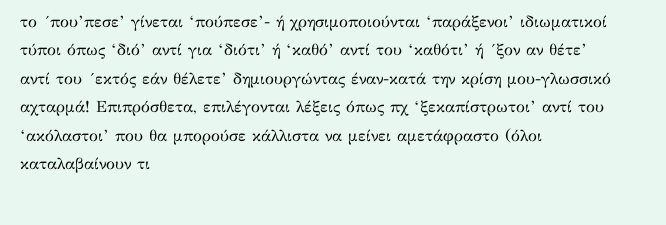το ´που’πεσε’ γίνεται ‘πούπεσε’- ή χρησιμοποιούνται ‘παράξενοι’ ιδιωματικοί τύποι όπως ‘διό’ αντί για ‘διότι’ ή ‘καθό’ αντί του ‘καθότι’ ή ´ξον αν θέτε’ αντί του ´εκτός εάν θέλετε’ δημιουργώντας έναν-κατά την κρίση μου-γλωσσικό αχταρμά! Επιπρόσθετα, επιλέγονται λέξεις όπως πχ ‘ξεκαπίστρωτοι’ αντί του ‘ακόλαστοι’ που θα μπορούσε κάλλιστα να μείνει αμετάφραστο (όλοι καταλαβαίνουν τι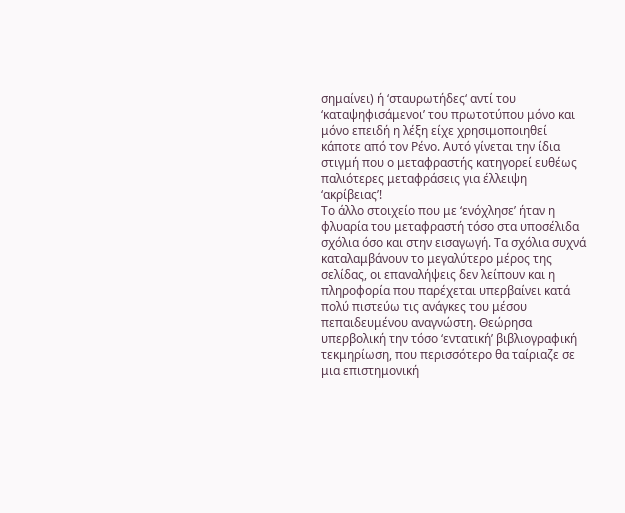σημαίνει) ή ‘σταυρωτήδες‘ αντί του ‘καταψηφισάμενοι’ του πρωτοτύπου μόνο και μόνο επειδή η λέξη είχε χρησιμοποιηθεί κάποτε από τον Ρένο. Αυτό γίνεται την ίδια στιγμή που ο μεταφραστής κατηγορεί ευθέως παλιότερες μεταφράσεις για έλλειψη ‘ακρίβειας’!
Το άλλο στοιχείο που με ‘ενόχλησε’ ήταν η φλυαρία του μεταφραστή τόσο στα υποσέλιδα σχόλια όσο και στην εισαγωγή. Τα σχόλια συχνά καταλαμβάνουν το μεγαλύτερο μέρος της σελίδας, οι επαναλήψεις δεν λείπουν και η πληροφορία που παρέχεται υπερβαίνει κατά πολύ πιστεύω τις ανάγκες του μέσου πεπαιδευμένου αναγνώστη. Θεώρησα υπερβολική την τόσο ‘εντατική’ βιβλιογραφική τεκμηρίωση, που περισσότερο θα ταίριαζε σε μια επιστημονική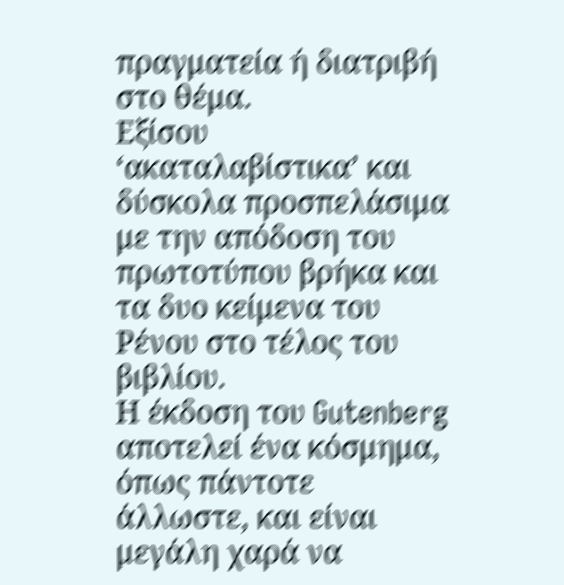πραγματεία ή διατριβή στο θέμα.
Εξίσου ‘ακαταλαβίστικα’ και δύσκολα προσπελάσιμα με την απόδοση του πρωτοτύπου βρήκα και τα δυο κείμενα του Ρένου στο τέλος του βιβλίου.
Η έκδοση του Gutenberg αποτελεί ένα κόσμημα, όπως πάντοτε άλλωστε, και είναι μεγάλη χαρά να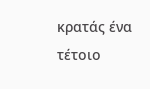κρατάς ένα τέτοιο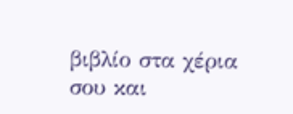βιβλίο στα χέρια σου και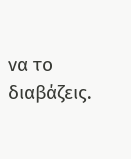να το διαβάζεις.